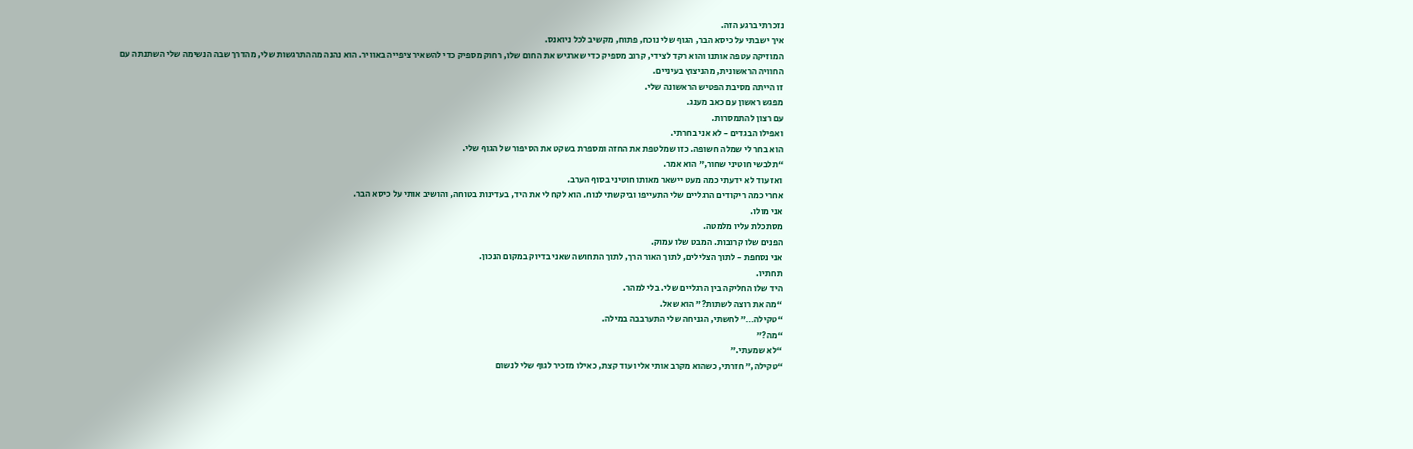נזכרתי ברגע הזה.
איך ישבתי על כיסא הבר, הגוף שלי נוכח, פתוח, מקשיב לכל ניואנס.
המוזיקה עטפה אותנו והוא רקד לצידי, קרוב מספיק כדי שארגיש את החום שלו, רחוק מספיק כדי להשאיר ציפייה באוויר. הוא נהנה מההתרגשות שלי, מהדרך שבה הנשימה שלי השתנתה עם החוויה הראשונית, מהניצוץ בעיניים.
זו הייתה מסיבת הפטיש הראשונה שלי.
מפגש ראשון עם כאב מענג.
עם רצון להתמסרות.
ואפילו הבגדים - לא אני בחרתי.
הוא בחר לי שמלה חשופה. כזו שמלטפת את החזה ומספרת בשקט את הסיפור של הגוף שלי.
“תלבשי חוטיני שחור,” הוא אמר.
ואז עוד לא ידעתי כמה מעט יישאר מאותו חוטיני בסוף הערב.
אחרי כמה ריקודים הרגליים שלי התעייפו וביקשתי לנוח. הוא לקח לי את היד, בעדינות בטוחה, והושיב אותי על כיסא הבר.
אני מולו.
מסתכלת עליו מלמטה.
הפנים שלו קרובות. המבט שלו עמוק.
אני נסחפת - לתוך הצלילים, לתוך האור הרך, לתוך התחושה שאני בדיוק במקום הנכון.
תחתיו.
היד שלו החליקה בין הרגליים שלי. בלי למהר.
“מה את רוצה לשתות?” הוא שאל.
“טקילה…” לחשתי, הגניחה שלי התערבבה במילה.
“מה?”
“לא שמעתי.”
“טקילה,” חזרתי, כשהוא מקרב אותי אליו עוד קצת, כאילו מזכיר לגוף שלי לנשום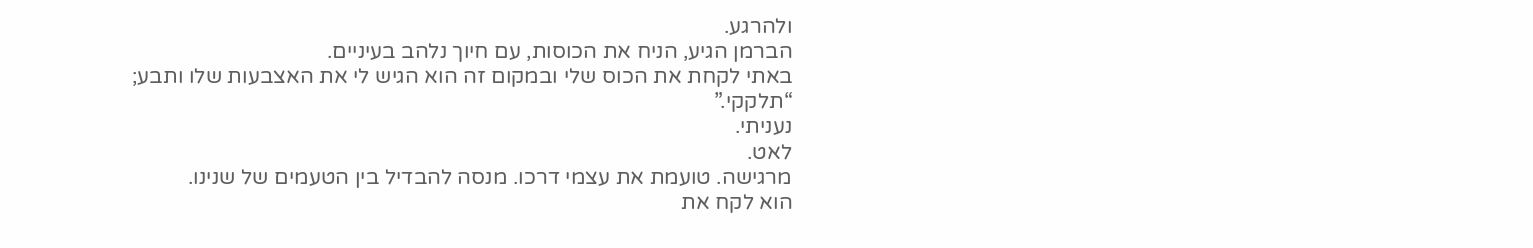ולהרגע.
הברמן הגיע, הניח את הכוסות, עם חיוך נלהב בעיניים.
באתי לקחת את הכוס שלי ובמקום זה הוא הגיש לי את האצבעות שלו ותבע;
“תלקקי.”
נעניתי.
לאט.
מרגישה. טועמת את עצמי דרכו. מנסה להבדיל בין הטעמים של שנינו.
הוא לקח את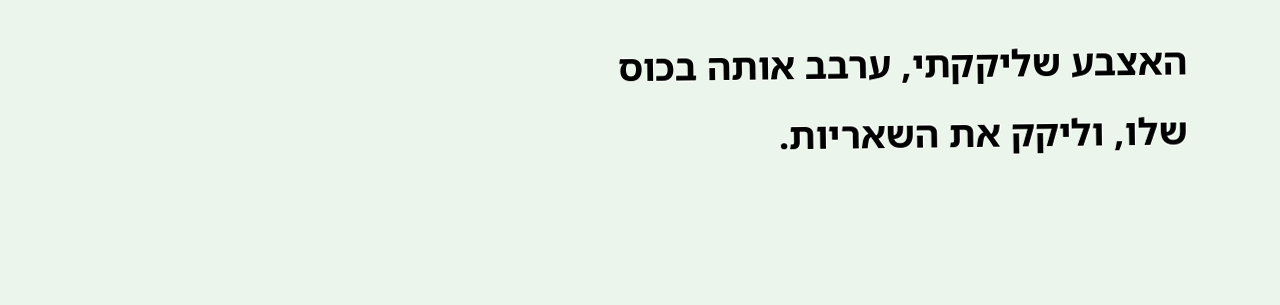האצבע שליקקתי, ערבב אותה בכוס שלו, וליקק את השאריות.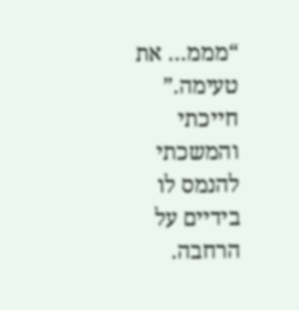“מממ… את טעימה.”
חייכתי והמשכתי להנמס לו בידיים על הרחבה.